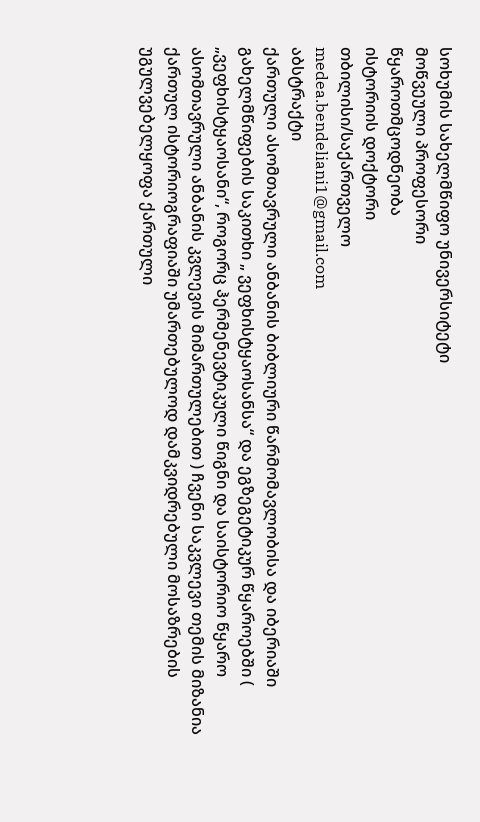სოხუმის სახელმწიფო უნივერსიტეტი
მოწვეული პროფესორი
წყაროთმცოდნეობა
ისტორიის დოქტორი
თბილისი/საქართველო
medea.bendeliani1@gmail.com
აბსტრაქტი
ქართული ასომთავრული ანბანის ბიბლიური წარმომავლობისა და იბერიაში გახელმწიფების საკითხი „ ვეფხისტყაოსანსა“ და ეგზეგეტიკურ წყაროებში ( „ვეფხისტყაოსანი“, როგორც ჰერმენევტიკული წიგნი და საისტორიო წყარო ასომთავრული ანბანის კვლევის მიმართულებით ) ჩვენი საკვლევი თემის მიზანია ქართულ ისტორიოგრაფიაში უმართებულოდ დამკვიდრებული მოსაზრების უგულვებელყოფა ქართული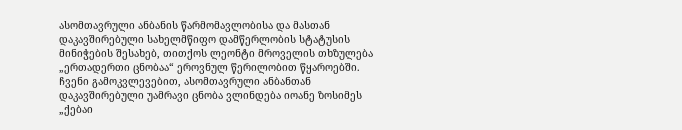ასომთავრული ანბანის წარმომავლობისა და მასთან დაკავშირებული სახელმწიფო დამწერლობის სტატუსის მინიჭების შესახებ, თითქოს ლეონტი მროველის თხზულება „ერთადერთი ცნობაა“ ეროვნულ წერილობით წყაროებში. ჩვენი გამოკვლევებით, ასომთავრული ანბანთან დაკავშირებული უამრავი ცნობა ვლინდება იოანე ზოსიმეს „ქებაი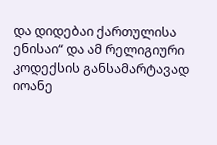და დიდებაი ქართულისა ენისაი“ და ამ რელიგიური კოდექსის განსამარტავად იოანე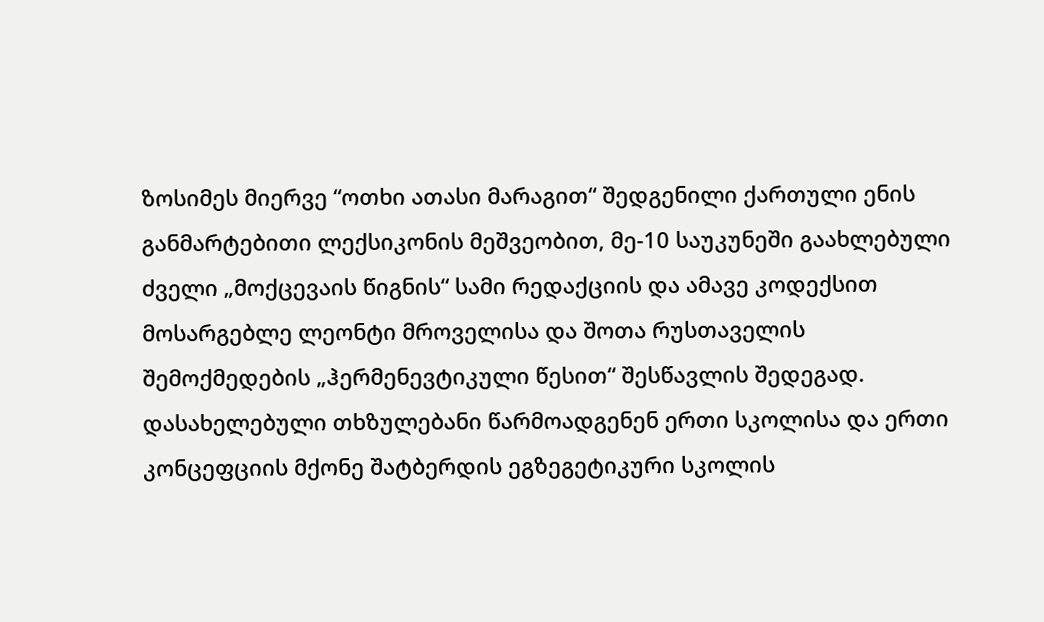ზოსიმეს მიერვე “ოთხი ათასი მარაგით“ შედგენილი ქართული ენის განმარტებითი ლექსიკონის მეშვეობით, მე-10 საუკუნეში გაახლებული ძველი „მოქცევაის წიგნის“ სამი რედაქციის და ამავე კოდექსით მოსარგებლე ლეონტი მროველისა და შოთა რუსთაველის შემოქმედების „ჰერმენევტიკული წესით“ შესწავლის შედეგად. დასახელებული თხზულებანი წარმოადგენენ ერთი სკოლისა და ერთი კონცეფციის მქონე შატბერდის ეგზეგეტიკური სკოლის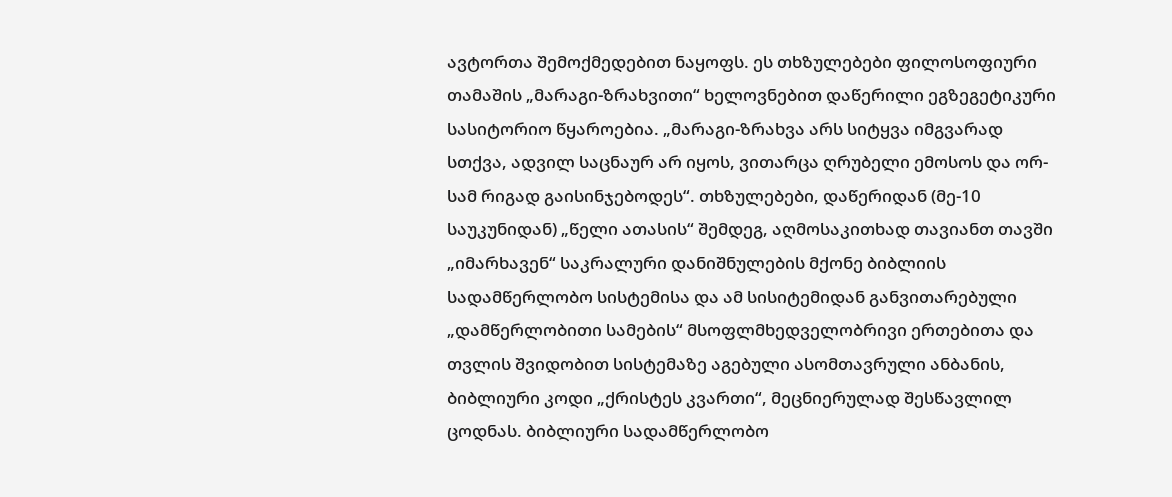ავტორთა შემოქმედებით ნაყოფს. ეს თხზულებები ფილოსოფიური თამაშის „მარაგი-ზრახვითი“ ხელოვნებით დაწერილი ეგზეგეტიკური სასიტორიო წყაროებია. „მარაგი-ზრახვა არს სიტყვა იმგვარად სთქვა, ადვილ საცნაურ არ იყოს, ვითარცა ღრუბელი ემოსოს და ორ-სამ რიგად გაისინჯებოდეს“. თხზულებები, დაწერიდან (მე-10 საუკუნიდან) „წელი ათასის“ შემდეგ, აღმოსაკითხად თავიანთ თავში „იმარხავენ“ საკრალური დანიშნულების მქონე ბიბლიის სადამწერლობო სისტემისა და ამ სისიტემიდან განვითარებული „დამწერლობითი სამების“ მსოფლმხედველობრივი ერთებითა და თვლის შვიდობით სისტემაზე აგებული ასომთავრული ანბანის, ბიბლიური კოდი „ქრისტეს კვართი“, მეცნიერულად შესწავლილ ცოდნას. ბიბლიური სადამწერლობო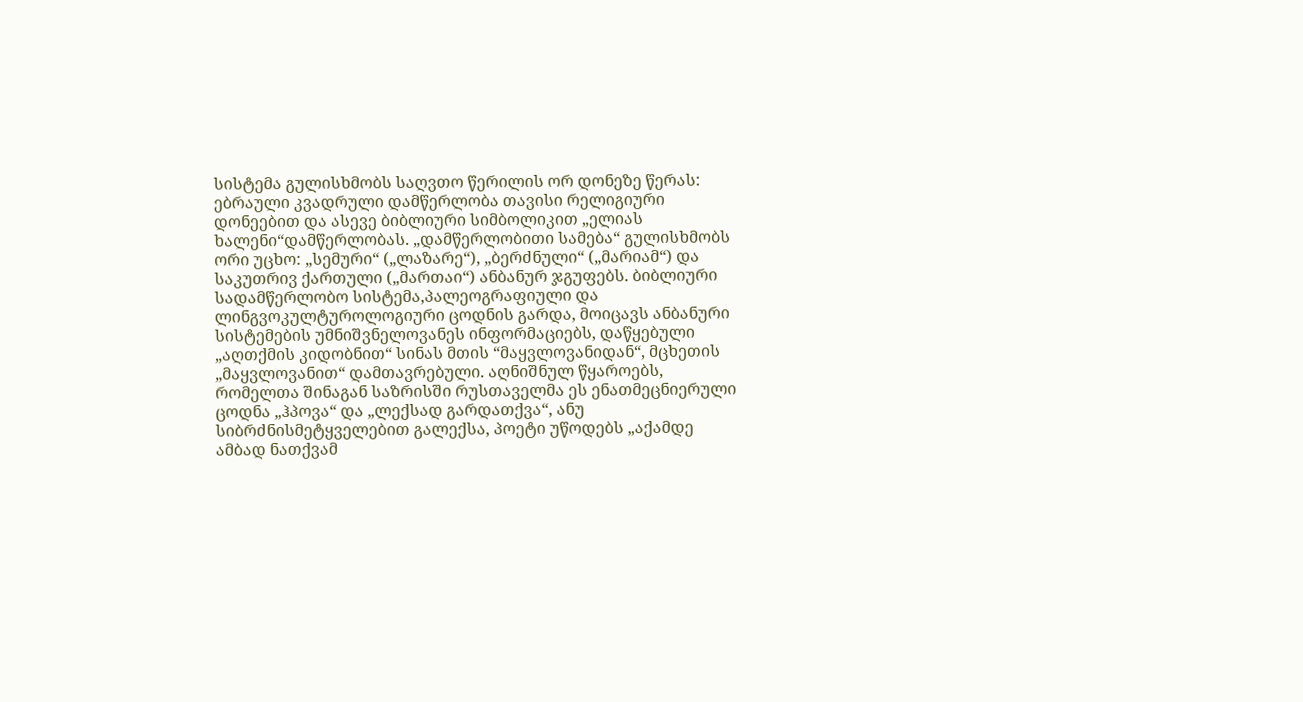სისტემა გულისხმობს საღვთო წერილის ორ დონეზე წერას: ებრაული კვადრული დამწერლობა თავისი რელიგიური დონეებით და ასევე ბიბლიური სიმბოლიკით „ელიას ხალენი“დამწერლობას. „დამწერლობითი სამება“ გულისხმობს ორი უცხო: „სემური“ („ლაზარე“), „ბერძნული“ („მარიამ“) და საკუთრივ ქართული („მართაი“) ანბანურ ჯგუფებს. ბიბლიური სადამწერლობო სისტემა,პალეოგრაფიული და ლინგვოკულტუროლოგიური ცოდნის გარდა, მოიცავს ანბანური სისტემების უმნიშვნელოვანეს ინფორმაციებს, დაწყებული „აღთქმის კიდობნით“ სინას მთის “მაყვლოვანიდან“, მცხეთის „მაყვლოვანით“ დამთავრებული. აღნიშნულ წყაროებს, რომელთა შინაგან საზრისში რუსთაველმა ეს ენათმეცნიერული ცოდნა „ჰპოვა“ და „ლექსად გარდათქვა“, ანუ სიბრძნისმეტყველებით გალექსა, პოეტი უწოდებს „აქამდე ამბად ნათქვამ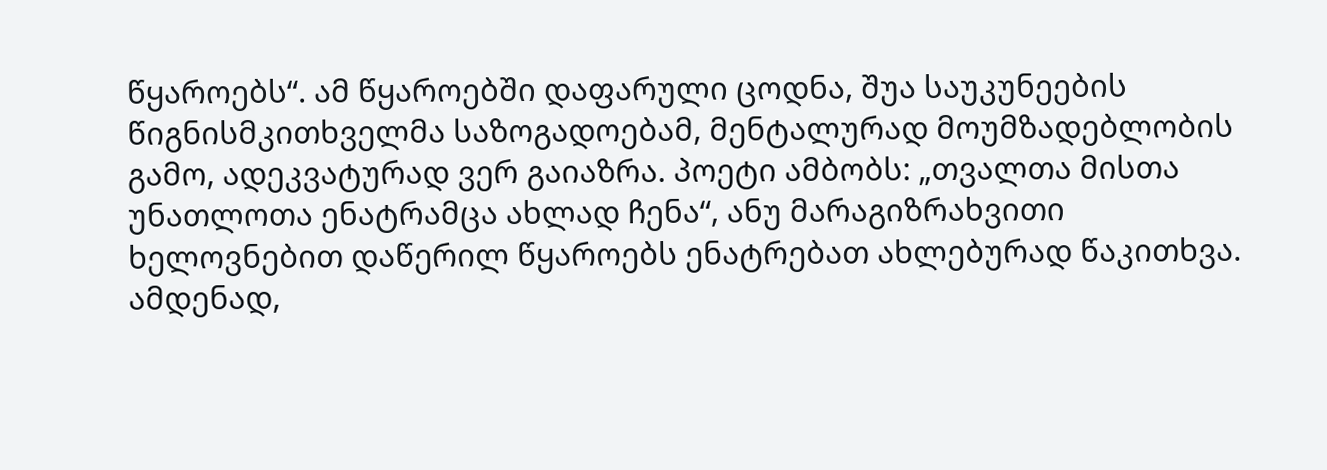წყაროებს“. ამ წყაროებში დაფარული ცოდნა, შუა საუკუნეების წიგნისმკითხველმა საზოგადოებამ, მენტალურად მოუმზადებლობის გამო, ადეკვატურად ვერ გაიაზრა. პოეტი ამბობს: „თვალთა მისთა უნათლოთა ენატრამცა ახლად ჩენა“, ანუ მარაგიზრახვითი ხელოვნებით დაწერილ წყაროებს ენატრებათ ახლებურად წაკითხვა. ამდენად,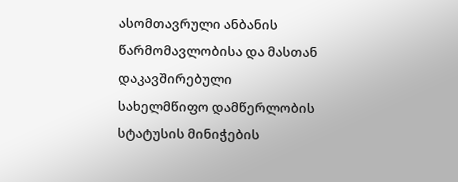ასომთავრული ანბანის წარმომავლობისა და მასთან დაკავშირებული სახელმწიფო დამწერლობის სტატუსის მინიჭების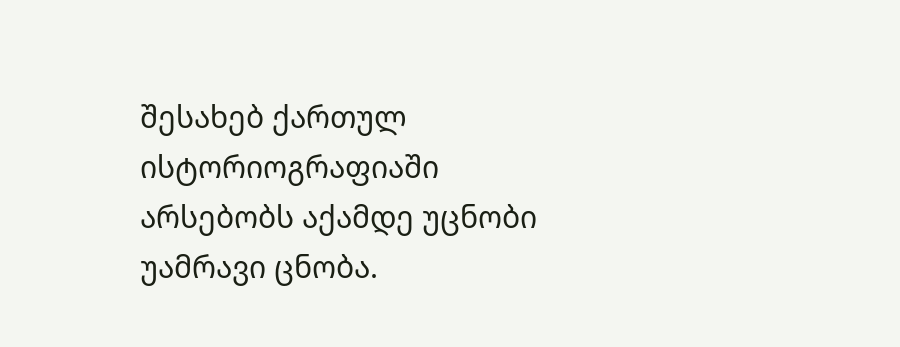შესახებ ქართულ ისტორიოგრაფიაში არსებობს აქამდე უცნობი უამრავი ცნობა.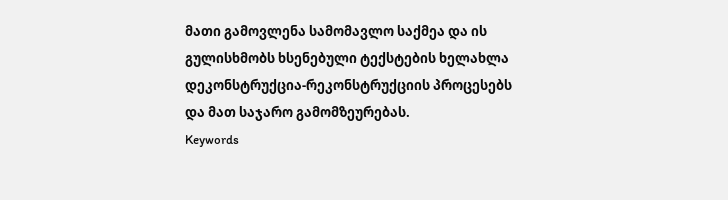მათი გამოვლენა სამომავლო საქმეა და ის გულისხმობს ხსენებული ტექსტების ხელახლა დეკონსტრუქცია-რეკონსტრუქციის პროცესებს და მათ საჯარო გამომზეურებას.
Keywords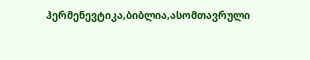ჰერმენევტიკა,ბიბლია,ასომთავრული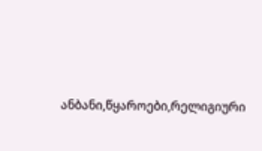ანბანი,წყაროები,რელიგიური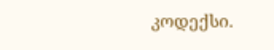კოდექსი.